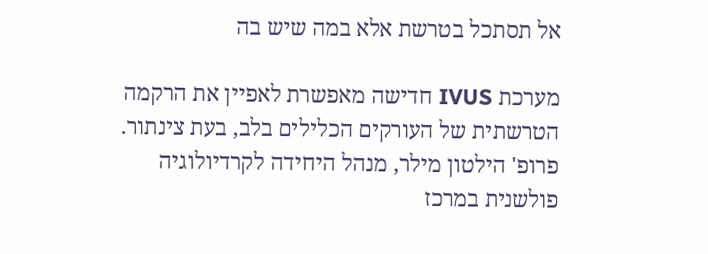אל תסתכל בטרשת אלא במה שיש בה

מערכת IVUS חדישה מאפשרת לאפיין את הרקמה הטרשתית של העורקים הכלילים בלב, בעת צינתור. פרופ' הילטון מילר, מנהל היחידה לקרדיולוגיה פולשנית במרכז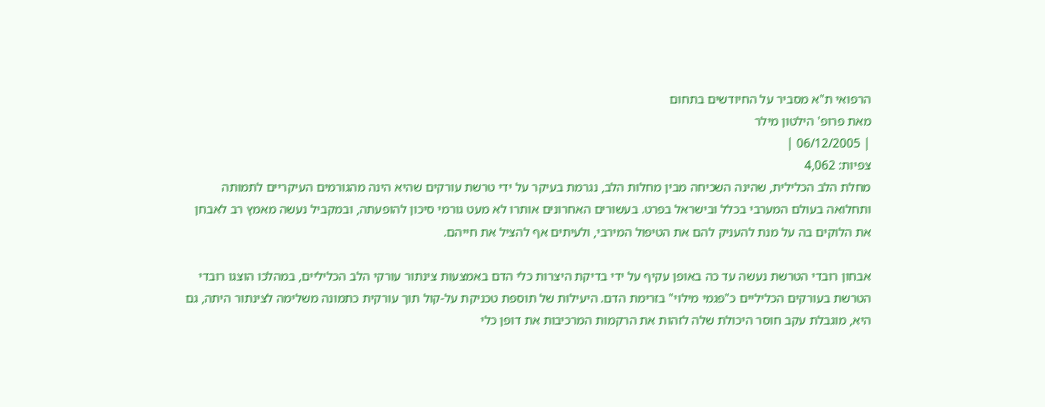הרפואי ת"א מסביר על החיודשים בתחום
מאת פרופ' הילטון מילר
| 06/12/2005 |
צפיות: 4,062
מחלת הלב הכלילית, שהינה השכיחה מבין מחלות הלב, נגרמת בעיקר על ידי טרשת עורקים שהיא הינה מהגורמים העיקריים לתמותה ותחלואה בעולם המערבי בכלל ובישראל בפרט. בעשורים האחרונים אותרו לא מעט גורמי סיכון להופעתה, ובמקביל נעשה מאמץ רב לאבחן את הלוקים בה על מנת להעניק להם את הטיפול המירבי, ולעיתים אף להציל את חייהם.

אבחון רובדי הטרשת נעשה עד כה באופן עקיף על ידי בדיקת היצרות כלי הדם באמצעות צינתור עורקי הלב הכליליים, במהלכו הוצגו רובדי הטרשת בעורקים הכליליים כ"פגמי מילוי" בזרימת הדם. היעילות של תוספת טכניקת על-קול תוך עורקית כתמונה משלימה לצינתור היתה, גם היא, מוגבלת עקב חוסר היכולת שלה לזהות את הרקמות המרכיבות את דופן כלי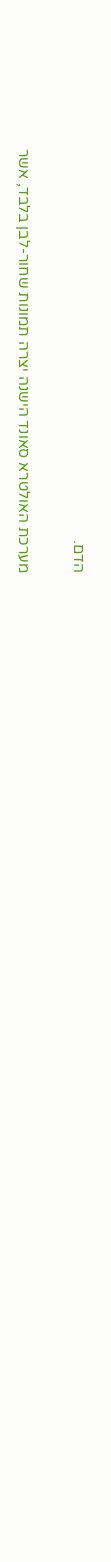הדם.

מערכת האולטרא סאונד הישנה יצרה תמונות שחור-לבן בלבד, אשר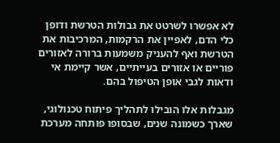לא אפשרו לשרטט את גבולות הטרשת ודופן כלי הדם, לאפיין את הרקמות, המרכיבות את הטרשת ואף להעניק משמעות ברורה לאזורים פוריים או אזורים בעייתיים, אשר קיימת אי ודאות לגבי אופן הטיפול בהם.

מגבלות אלו הובילו לתהליך פיתוח טכנולוגי, שארך כשמונה שנים, שבסופו פותחה מערכת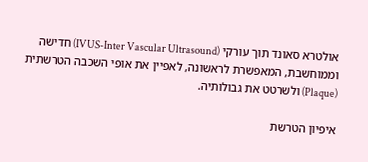אולטרא סאונד תוך עורקי (IVUS-Inter Vascular Ultrasound) חדישה וממוחשבת, המאפשרת לראשונה, לאפיין את אופי השכבה הטרשתית (Plaque) ולשרטט את גבולותיה.

איפיון הטרשת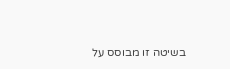בשיטה זו מבוסס על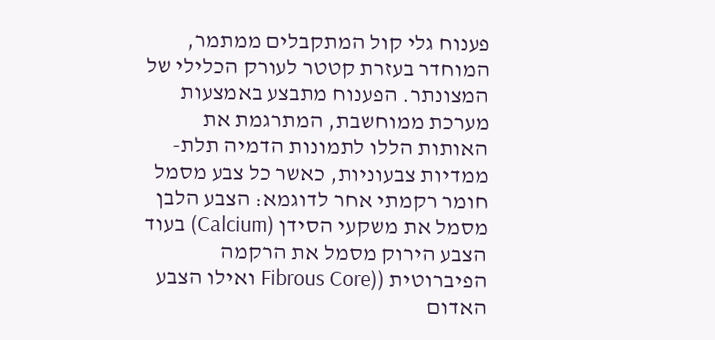פענוח גלי קול המתקבלים ממתמר, המוחדר בעזרת קטטר לעורק הכלילי של המצונתר. הפענוח מתבצע באמצעות מערכת ממוחשבת, המתרגמת את האותות הללו לתמונות הדמיה תלת-ממדיות צבעוניות, כאשר כל צבע מסמל חומר רקמתי אחר לדוגמא: הצבע הלבן מסמל את משקעי הסידן (Calcium) בעוד הצבע הירוק מסמל את הרקמה הפיברוטית ((Fibrous Core ואילו הצבע האדום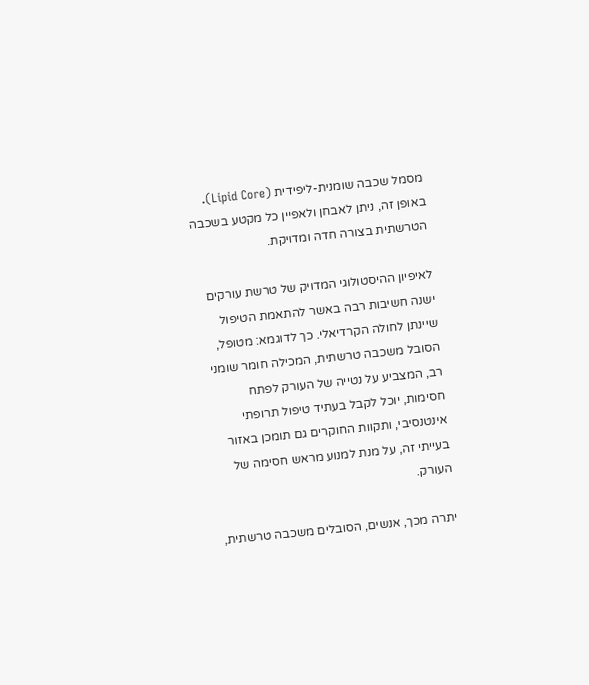מסמל שכבה שומנית-ליפידית (Lipid Core). באופן זה, ניתן לאבחן ולאפיין כל מקטע בשכבה הטרשתית בצורה חדה ומדויקת.

לאיפיון ההיסטולוגי המדויק של טרשת עורקים ישנה חשיבות רבה באשר להתאמת הטיפול שיינתן לחולה הקרדיאלי. כך לדוגמא: מטופל, הסובל משכבה טרשתית, המכילה חומר שומני רב, המצביע על נטייה של העורק לפתח חסימות, יוכל לקבל בעתיד טיפול תרופתי אינטנסיבי, ותקוות החוקרים גם תומכן באזור בעייתי זה, על מנת למנוע מראש חסימה של העורק.

יתרה מכך, אנשים, הסובלים משכבה טרשתית,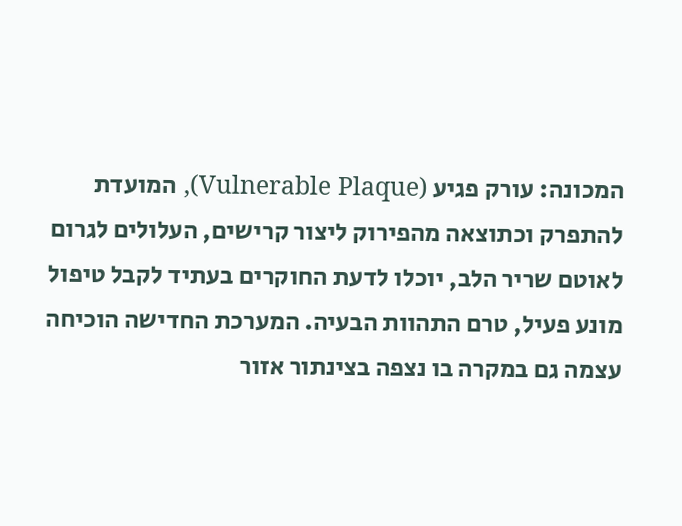המכונה: עורק פגיע (Vulnerable Plaque), המועדת להתפרק וכתוצאה מהפירוק ליצור קרישים, העלולים לגרום לאוטם שריר הלב, יוכלו לדעת החוקרים בעתיד לקבל טיפול מונע פעיל, טרם התהוות הבעיה. המערכת החדישה הוכיחה עצמה גם במקרה בו נצפה בצינתור אזור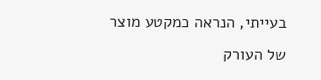בעייתי, הנראה כמקטע מוצר של העורק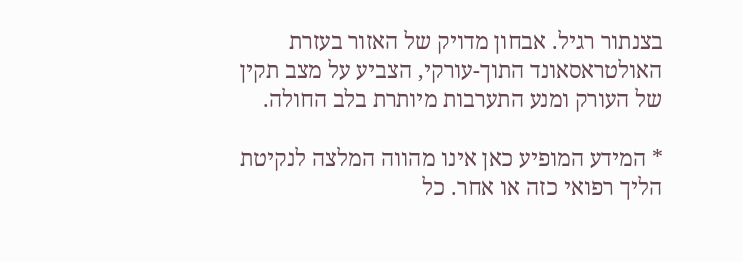בצנתור רגיל. אבחון מדויק של האזור בעזרת האולטראסאונד התוך-עורקי, הצביע על מצב תקין של העורק ומנע התערבות מיותרת בלב החולה.

* המידע המופיע כאן אינו מהווה המלצה לנקיטת הליך רפואי כזה או אחר. כל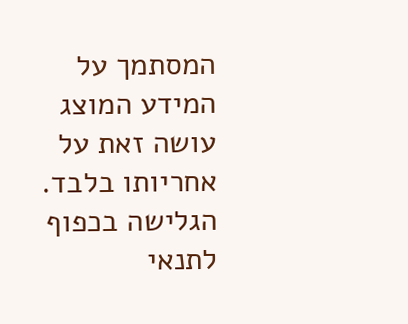המסתמך על המידע המוצג עושה זאת על אחריותו בלבד. הגלישה בכפוף לתנאי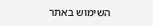השימוש באתר